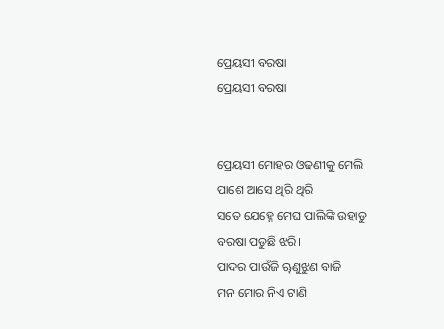ପ୍ରେୟସୀ ବରଷା
ପ୍ରେୟସୀ ବରଷା


ପ୍ରେୟସୀ ମୋହର ଓଢଣୀକୁ ମେଲି
ପାଶେ ଆସେ ଥିରି ଥିରି
ସତେ ଯେହ୍ନେ ମେଘ ପାଲିଙ୍କି ଉହାଡୁ
ବରଷା ପଡୁଛି ଝରି।
ପାଦର ପାଉଁଜି ୠଣୁଝୁଣ ବାଜି
ମନ ମୋର ନିଏ ଟାଣି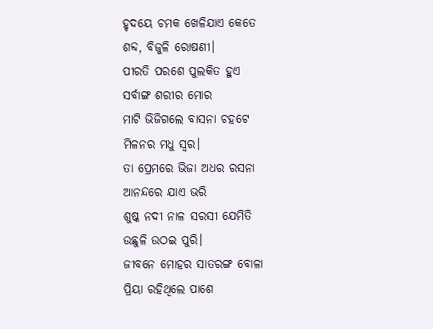ହୃଦୟେ ଚମକ ଖେଳିଯାଏ କେତେ
ଶବ୍ଦ, ବିଜୁଳି ରୋଷଣୀ।
ପୀରତି ପରଶେ ପୁଲକିତ ହୁଏ
ସର୍ବାଙ୍ଗ ଶରୀର ମୋର
ମାଟି ଭିଜିଗଲେ ବାସନା ଚହଟେ
ମିଳନର ମଧୁ ସ୍ୱର।
ତା ପ୍ରେମରେ ଭିଜା ଅଧର ରସନା
ଆନନ୍ଦରେ ଯାଏ ଭରି
ଶୁଷ୍କ ନଦୀ ନାଳ ସରସୀ ଯେମିତି
ଉଛୁଳି ଉଠଇ ପୁରି।
ଜୀବନେ ମୋହର ସାତରଙ୍ଗ ବୋଳା
ପ୍ରିୟା ରହିଥିଲେ ପାଶେ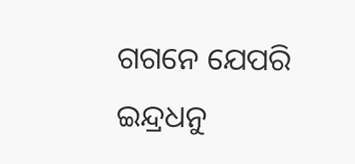ଗଗନେ ଯେପରି ଇନ୍ଦ୍ରଧନୁ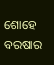ଶୋହେ
ବରଷାର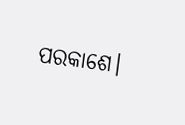ପରକାଶେ।